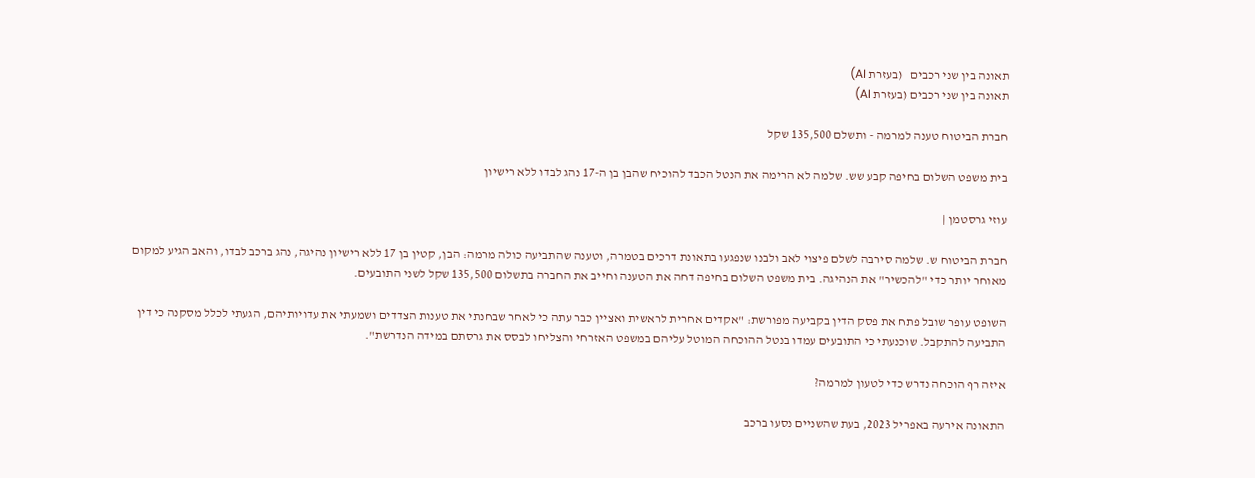תאונה בין שני רכבים   (בעזרת AI)
תאונה בין שני רכבים (בעזרת AI)

חברת הביטוח טענה למרמה - ותשלם 135,500 שקל

בית משפט השלום בחיפה קבע שש. שלמה לא הרימה את הנטל הכבד להוכיח שהבן בן ה-17 נהג לבדו ללא רישיון

עוזי גרסטמן |

חברת הביטוח ש. שלמה סירבה לשלם פיצוי לאב ולבנו שנפגעו בתאונת דרכים בטמרה, וטענה שהתביעה כולה מרמה: הבן, קטין בן 17 ללא רישיון נהיגה, נהג ברכב לבדו, והאב הגיע למקום מאוחר יותר כדי "להכשיר" את הנהיגה. בית משפט השלום בחיפה דחה את הטענה וחייב את החברה בתשלום 135,500 שקל לשני התובעים.

השופט עופר שובל פתח את פסק הדין בקביעה מפורשת: "אקדים אחרית לראשית ואציין כבר עתה כי לאחר שבחנתי את טענות הצדדים ושמעתי את עדויותיהם, הגעתי לכלל מסקנה כי דין התביעה להתקבל. שוכנעתי כי התובעים עמדו בנטל ההוכחה המוטל עליהם במשפט האזרחי והצליחו לבסס את גרסתם במידה הנדרשת".

איזה רף הוכחה נדרש כדי לטעון למרמה?

התאונה אירעה באפריל 2023, בעת שהשניים נסעו ברכב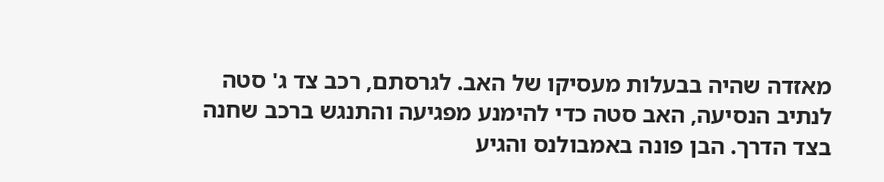מאזדה שהיה בבעלות מעסיקו של האב. לגרסתם, רכב צד ג' סטה לנתיב הנסיעה, האב סטה כדי להימנע מפגיעה והתנגש ברכב שחנה בצד הדרך. הבן פונה באמבולנס והגיע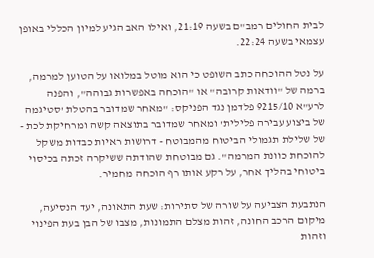לבית החולים רמב"ם בשעה 21:19, ואילו האב הגיע למיון הכללי באופן עצמאי בשעה 22:24.

על נטל ההוכחה כתב השופט כי הוא מוטל במלואו על הטוען למרמה, ברמה של "וודאות קרובה" או "הוכחה באפשרות גבוהה", והפנה לרע"א 9215/10 פלדמן נגד הפניקס: "מאחר שמדובר בהטלת 'סטיגמה של ביצוע עבירה פלילית' ומאחר שמדובר בתוצאה קשה ומרחיקת לכת - של שלילת תגמולי הביטוח מהמבוטח - דרושות ראיות כבדות משקל להוכחת כוונת המרמה". גם מבוטחת שהודתה ששיקרה זכתה בכיסוי ביטוחי בהליך אחר, על רקע אותו רף הוכחה מחמיר.

הנתבעת הצביעה על שורה של סתירות: שעת התאונה, יעד הנסיעה, מיקום הרכב החונה, זהות מצלם התמונות, מצבו של הבן בעת הפינוי וזהות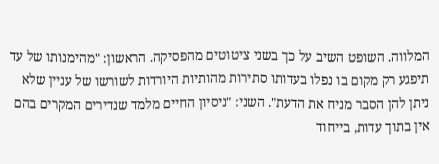המלווה. השופט השיב על כך בשני ציטוטים מהפסיקה. הראשון: "מהימנותו של עד תיפגע רק מקום בו נפלו בעדותו סתירות מהותיות היורדות לשורשו של עניין שלא ניתן להן הסבר מניח את הדעת". השני: "ניסיון החיים מלמד שנדירים המקרים בהם אין בתוך עדות, בייחוד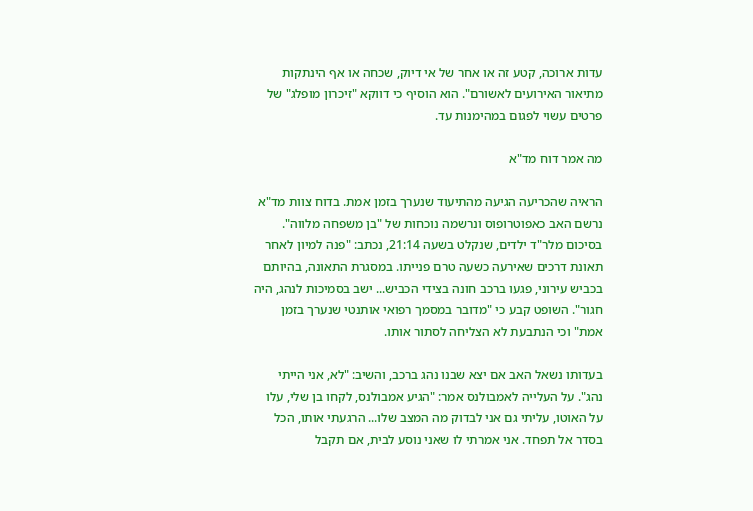עדות ארוכה, קטע זה או אחר של אי דיוק, שכחה או אף הינתקות מתיאור האירועים לאשורם". הוא הוסיף כי דווקא "זיכרון מופלג" של פרטים עשוי לפגום במהימנות עד.

מה אמר דוח מד"א

הראיה שהכריעה הגיעה מהתיעוד שנערך בזמן אמת. בדוח צוות מד"א נרשם האב כאפוטרופוס ונרשמה נוכחות של "בן משפחה מלווה". בסיכום מלר"ד ילדים, שנקלט בשעה 21:14, נכתב: "פנה למיון לאחר תאונת דרכים שאירעה כשעה טרם פנייתו. במסגרת התאונה, בהיותם בכביש עירוני, פגעו ברכב חונה בצידי הכביש... ישב בסמיכות לנהג, היה חגור". השופט קבע כי "מדובר במסמך רפואי אותנטי שנערך בזמן אמת" וכי הנתבעת לא הצליחה לסתור אותו.

בעדותו נשאל האב אם יצא שבנו נהג ברכב, והשיב: "לא, אני הייתי נהג". על העלייה לאמבולנס אמר: "הגיע אמבולנס, לקחו בן שלי, עלו על האוטו, עליתי גם אני לבדוק מה המצב שלו... הרגעתי אותו, הכל בסדר אל תפחד. אני אמרתי לו שאני נוסע לבית, אם תקבל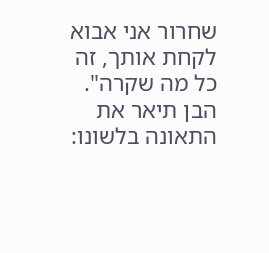שחרור אני אבוא לקחת אותך, זה כל מה שקרה". הבן תיאר את התאונה בלשונו: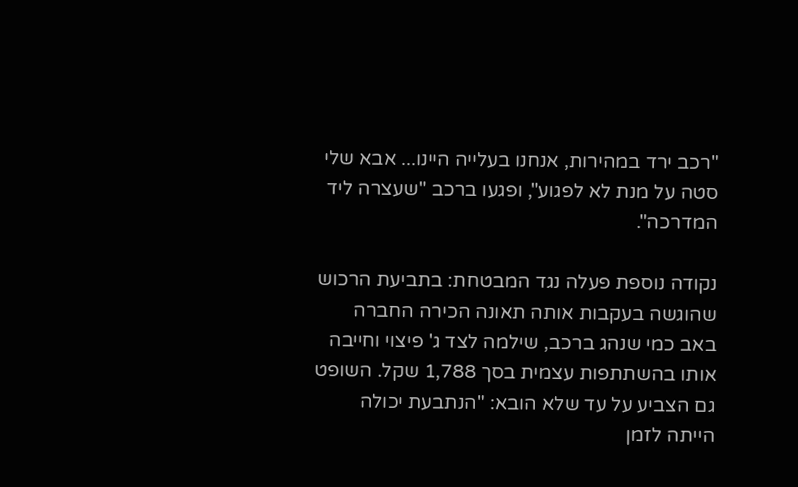"רכב ירד במהירות, אנחנו בעלייה היינו... אבא שלי סטה על מנת לא לפגוע", ופגעו ברכב "שעצרה ליד המדרכה".

נקודה נוספת פעלה נגד המבטחת: בתביעת הרכוש שהוגשה בעקבות אותה תאונה הכירה החברה באב כמי שנהג ברכב, שילמה לצד ג' פיצוי וחייבה אותו בהשתתפות עצמית בסך 1,788 שקל. השופט גם הצביע על עד שלא הובא: "הנתבעת יכולה הייתה לזמן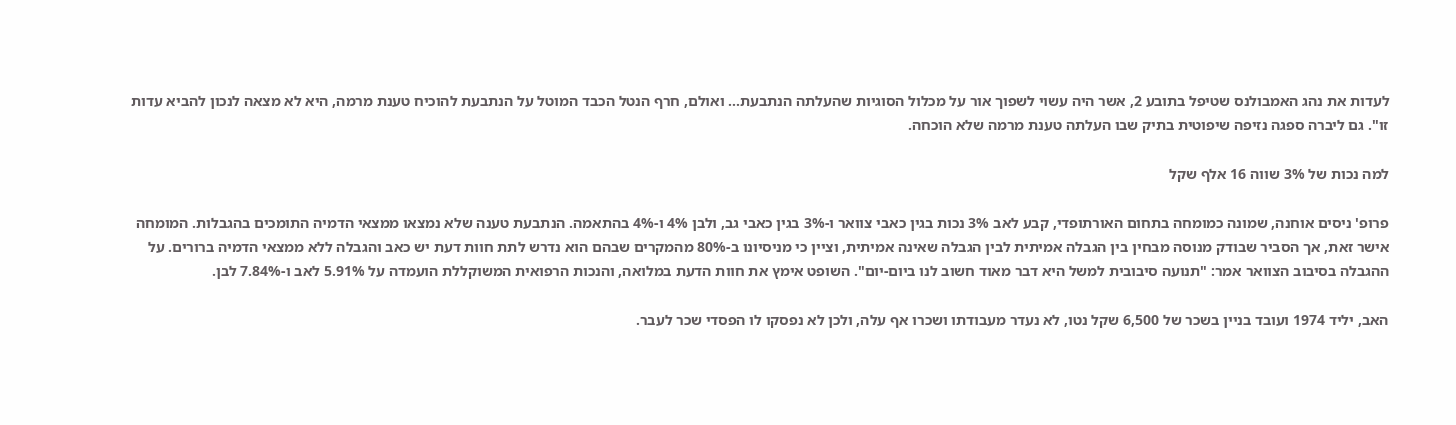לעדות את נהג האמבולנס שטיפל בתובע 2, אשר היה עשוי לשפוך אור על מכלול הסוגיות שהעלתה הנתבעת... ואולם, חרף הנטל הכבד המוטל על הנתבעת להוכיח טענת מרמה, היא לא מצאה לנכון להביא עדות זו". גם ליברה ספגה נזיפה שיפוטית בתיק שבו העלתה טענת מרמה שלא הוכחה.

למה נכות של 3% שווה 16 אלף שקל

פרופ' ניסים אוחנה, שמונה כמומחה בתחום האורתופדי, קבע לאב 3% נכות בגין כאבי צוואר ו-3% בגין כאבי גב, ולבן 4% ו-4% בהתאמה. הנתבעת טענה שלא נמצאו ממצאי הדמיה התומכים בהגבלות. המומחה אישר זאת, אך הסביר שבודק מנוסה מבחין בין הגבלה אמיתית לבין הגבלה שאינה אמיתית, וציין כי מניסיונו ב-80% מהמקרים שבהם הוא נדרש לתת חוות דעת יש כאב והגבלה ללא ממצאי הדמיה ברורים. על ההגבלה בסיבוב הצוואר אמר: "תנועה סיבובית למשל היא דבר מאוד חשוב לנו ביום-יום". השופט אימץ את חוות הדעת במלואה, והנכות הרפואית המשוקללת הועמדה על 5.91% לאב ו-7.84% לבן.

האב, יליד 1974 ועובד בניין בשכר של 6,500 שקל נטו, לא נעדר מעבודתו ושכרו אף עלה, ולכן לא נפסקו לו הפסדי שכר לעבר.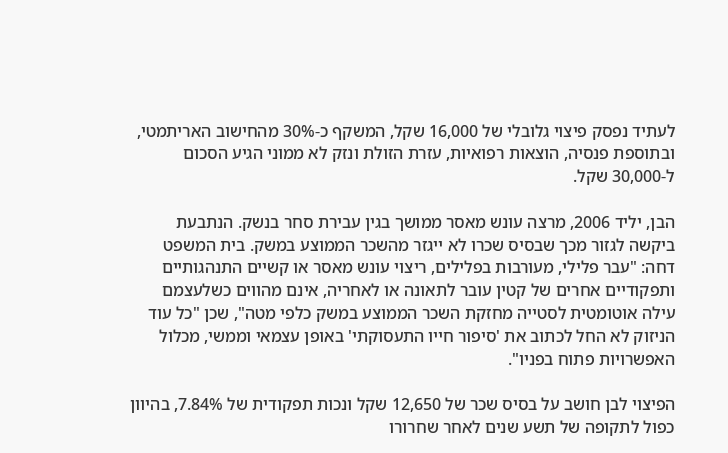לעתיד נפסק פיצוי גלובלי של 16,000 שקל, המשקף כ-30% מהחישוב האריתמטי, ובתוספת פנסיה, הוצאות רפואיות, עזרת הזולת ונזק לא ממוני הגיע הסכום ל-30,000 שקל.

הבן, יליד 2006, מרצה עונש מאסר ממושך בגין עבירת סחר בנשק. הנתבעת ביקשה לגזור מכך שבסיס שכרו לא ייגזר מהשכר הממוצע במשק. בית המשפט דחה: "עבר פלילי, מעורבות בפלילים, ריצוי עונש מאסר או קשיים התנהגותיים ותפקודיים אחרים של קטין עובר לתאונה או לאחריה, אינם מהווים כשלעצמם עילה אוטומטית לסטייה מחזקת השכר הממוצע במשק כלפי מטה", שכן "כל עוד הניזוק לא החל לכתוב את 'סיפור חייו התעסוקתי' באופן עצמאי וממשי, מכלול האפשרויות פתוח בפניו".

הפיצוי לבן חושב על בסיס שכר של 12,650 שקל ונכות תפקודית של 7.84%, בהיוון כפול לתקופה של תשע שנים לאחר שחרורו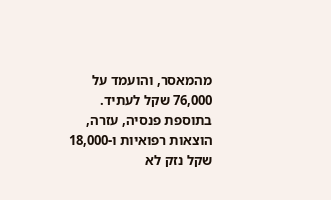מהמאסר, והועמד על 76,000 שקל לעתיד. בתוספת פנסיה, עזרה, הוצאות רפואיות ו-18,000 שקל נזק לא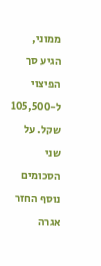ממוני, הגיע סך הפיצוי ל-105,500 שקל. על שני הסכומים נוסף החזר אגרה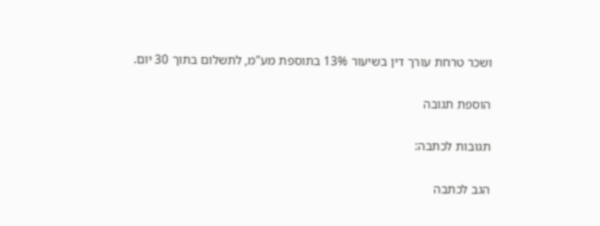ושכר טרחת עורך דין בשיעור 13% בתוספת מע"מ, לתשלום בתוך 30 יום.

הוספת תגובה

תגובות לכתבה:

הגב לכתבה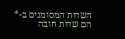השדות המסומנים ב-* הם שדות חובה